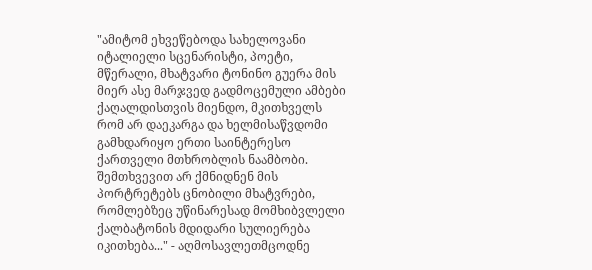"ამიტომ ეხვეწებოდა სახელოვანი იტალიელი სცენარისტი, პოეტი, მწერალი, მხატვარი ტონინო გუერა მის მიერ ასე მარჯვედ გადმოცემული ამბები ქაღალდისთვის მიენდო, მკითხველს რომ არ დაეკარგა და ხელმისაწვდომი გამხდარიყო ერთი საინტერესო ქართველი მთხრობლის ნაამბობი. შემთხვევით არ ქმნიდნენ მის პორტრეტებს ცნობილი მხატვრები, რომლებზეც უწინარესად მომხიბვლელი ქალბატონის მდიდარი სულიერება იკითხება..." - აღმოსავლეთმცოდნე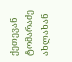ქეთევან ტომარაძე ახლახან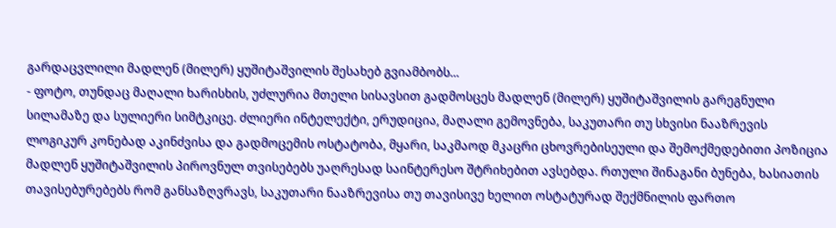გარდაცვლილი მადლენ (მილერ) ყუშიტაშვილის შესახებ გვიამბობს...
- ფოტო, თუნდაც მაღალი ხარისხის, უძლურია მთელი სისავსით გადმოსცეს მადლენ (მილერ) ყუშიტაშვილის გარეგნული სილამაზე და სულიერი სიმტკიცე. ძლიერი ინტელექტი, ერუდიცია, მაღალი გემოვნება, საკუთარი თუ სხვისი ნააზრევის ლოგიკურ კონებად აკინძვისა და გადმოცემის ოსტატობა, მყარი, საკმაოდ მკაცრი ცხოვრებისეული და შემოქმედებითი პოზიცია მადლენ ყუშიტაშვილის პიროვნულ თვისებებს უაღრესად საინტერესო შტრიხებით ავსებდა. რთული შინაგანი ბუნება, ხასიათის თავისებურებებს რომ განსაზღვრავს, საკუთარი ნააზრევისა თუ თავისივე ხელით ოსტატურად შექმნილის ფართო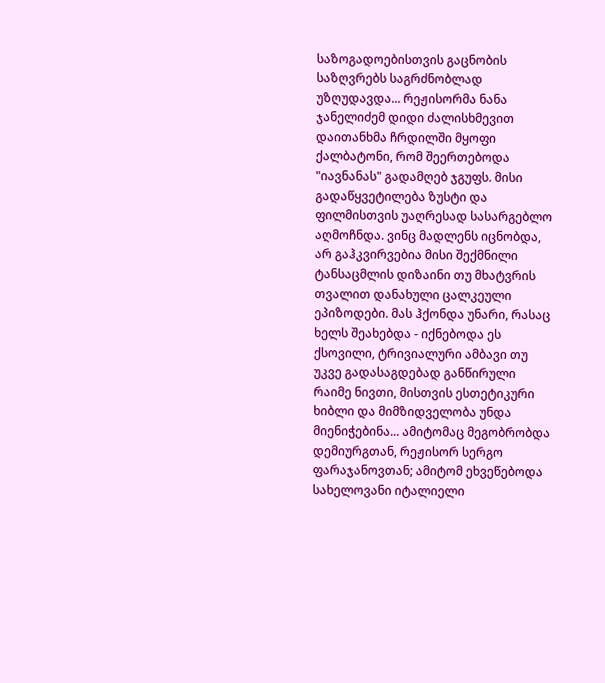საზოგადოებისთვის გაცნობის საზღვრებს საგრძნობლად უზღუდავდა... რეჟისორმა ნანა ჯანელიძემ დიდი ძალისხმევით დაითანხმა ჩრდილში მყოფი ქალბატონი, რომ შეერთებოდა "იავნანას" გადამღებ ჯგუფს. მისი გადაწყვეტილება ზუსტი და ფილმისთვის უაღრესად სასარგებლო აღმოჩნდა. ვინც მადლენს იცნობდა, არ გაჰკვირვებია მისი შექმნილი ტანსაცმლის დიზაინი თუ მხატვრის თვალით დანახული ცალკეული ეპიზოდები. მას ჰქონდა უნარი, რასაც ხელს შეახებდა - იქნებოდა ეს ქსოვილი, ტრივიალური ამბავი თუ უკვე გადასაგდებად განწირული რაიმე ნივთი, მისთვის ესთეტიკური ხიბლი და მიმზიდველობა უნდა მიენიჭებინა... ამიტომაც მეგობრობდა დემიურგთან, რეჟისორ სერგო ფარაჯანოვთან; ამიტომ ეხვეწებოდა სახელოვანი იტალიელი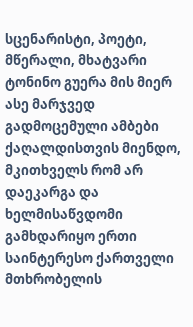სცენარისტი, პოეტი, მწერალი, მხატვარი ტონინო გუერა მის მიერ ასე მარჯვედ გადმოცემული ამბები ქაღალდისთვის მიენდო, მკითხველს რომ არ დაეკარგა და ხელმისაწვდომი გამხდარიყო ერთი საინტერესო ქართველი მთხრობელის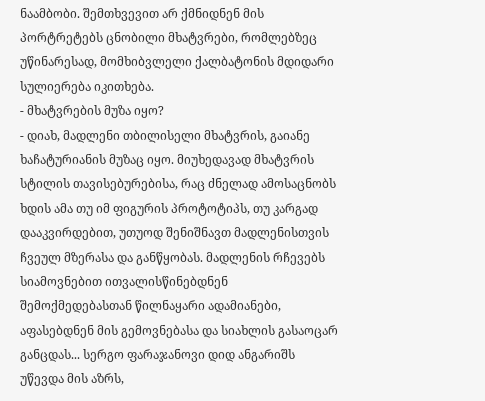ნაამბობი. შემთხვევით არ ქმნიდნენ მის პორტრეტებს ცნობილი მხატვრები, რომლებზეც უწინარესად, მომხიბვლელი ქალბატონის მდიდარი სულიერება იკითხება.
- მხატვრების მუზა იყო?
- დიახ, მადლენი თბილისელი მხატვრის, გაიანე ხაჩატურიანის მუზაც იყო. მიუხედავად მხატვრის სტილის თავისებურებისა, რაც ძნელად ამოსაცნობს ხდის ამა თუ იმ ფიგურის პროტოტიპს, თუ კარგად დააკვირდებით, უთუოდ შენიშნავთ მადლენისთვის ჩვეულ მზერასა და განწყობას. მადლენის რჩევებს სიამოვნებით ითვალისწინებდნენ შემოქმედებასთან წილნაყარი ადამიანები, აფასებდნენ მის გემოვნებასა და სიახლის გასაოცარ განცდას... სერგო ფარაჯანოვი დიდ ანგარიშს უწევდა მის აზრს,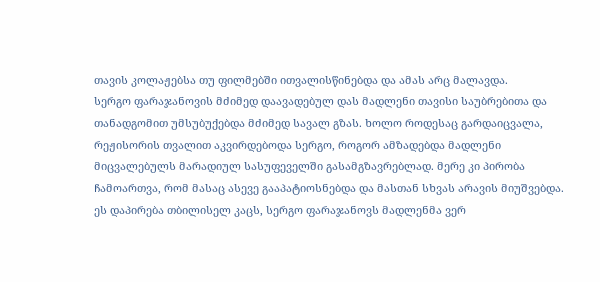თავის კოლაჟებსა თუ ფილმებში ითვალისწინებდა და ამას არც მალავდა.
სერგო ფარაჯანოვის მძიმედ დაავადებულ დას მადლენი თავისი საუბრებითა და თანადგომით უმსუბუქებდა მძიმედ სავალ გზას. ხოლო როდესაც გარდაიცვალა, რეჟისორის თვალით აკვირდებოდა სერგო, როგორ ამზადებდა მადლენი მიცვალებულს მარადიულ სასუფეველში გასამგზავრებლად. მერე კი პირობა ჩამოართვა, რომ მასაც ასევე გააპატიოსნებდა და მასთან სხვას არავის მიუშვებდა. ეს დაპირება თბილისელ კაცს, სერგო ფარაჯანოვს მადლენმა ვერ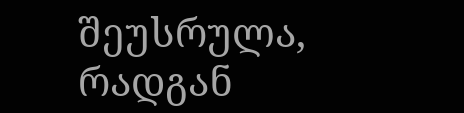შეუსრულა, რადგან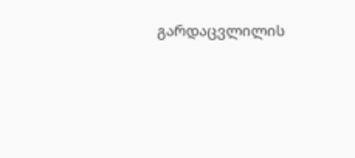გარდაცვლილის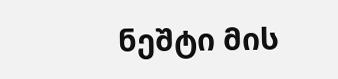ნეშტი მის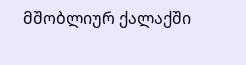მშობლიურ ქალაქში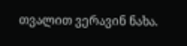თვალით ვერავინ ნახა.